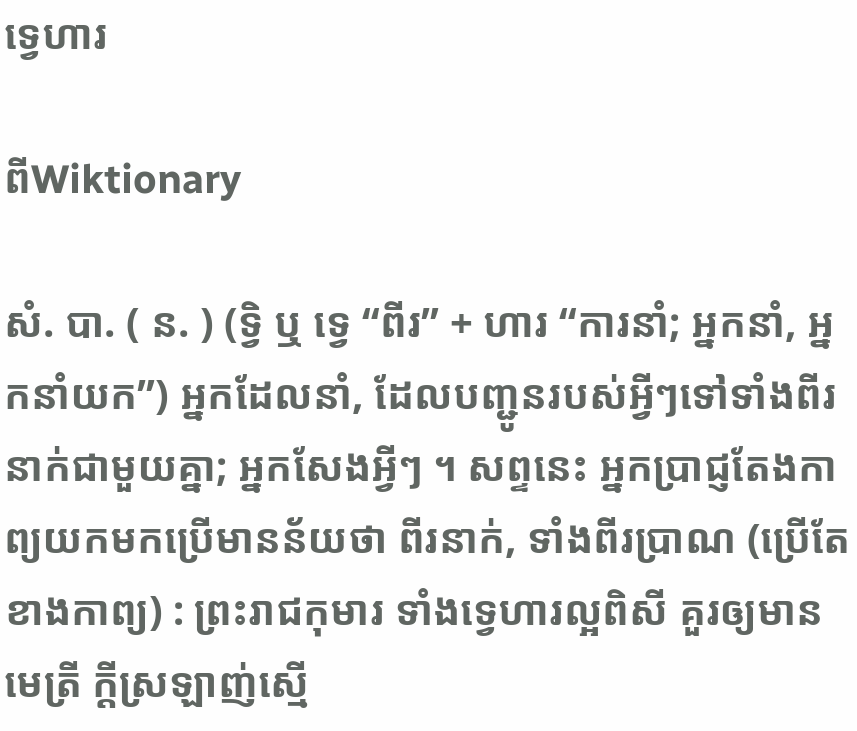ទ្វេហារ

ពីWiktionary

សំ. បា. ( ន. ) (ទ្វិ ឬ ទ្វេ “ពីរ” + ហារ “ការនាំ; អ្នកនាំ, អ្នកនាំយក”) អ្នកដែលនាំ, ដែលបញ្ជូនរបស់អ្វីៗទៅទាំងពីរនាក់ជាមួយគ្នា; អ្នកសែងអ្វីៗ ។ សព្ទនេះ អ្នកប្រាជ្ញតែងកាព្យយកមកប្រើមានន័យថា ពីរនាក់, ទាំងពីរប្រាណ (ប្រើតែខាងកាព្យ) : ព្រះរាជកុមារ ទាំងទ្វេហារល្អពិសី គួរឲ្យមានមេត្រី ក្ដីស្រឡាញ់ស្មើ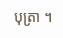បុត្រា ។